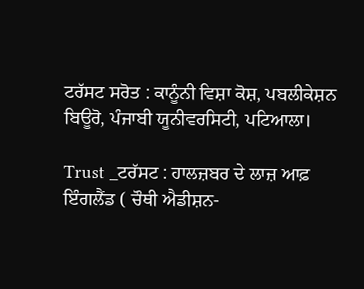ਟਰੱਸਟ ਸਰੋਤ : ਕਾਨੂੰਨੀ ਵਿਸ਼ਾ ਕੋਸ਼, ਪਬਲੀਕੇਸ਼ਨ ਬਿਊਰੋ, ਪੰਜਾਬੀ ਯੂਨੀਵਰਸਿਟੀ, ਪਟਿਆਲਾ।

Trust _ਟਰੱਸਟ : ਹਾਲਜ਼ਬਰ ਦੇ ਲਾਜ਼ ਆਫ਼ ਇੰਗਲੈਂਡ ( ਚੌਥੀ ਐਡੀਸ਼ਨ-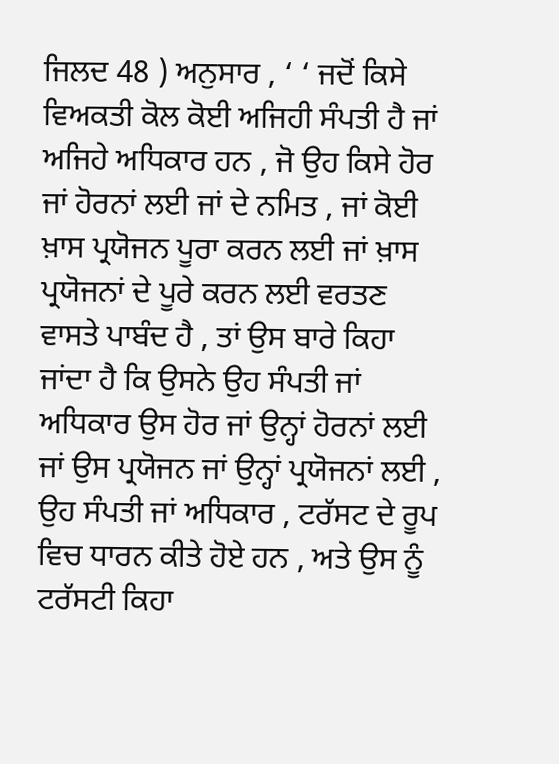ਜਿਲਦ 48 ) ਅਨੁਸਾਰ , ‘ ‘ ਜਦੋਂ ਕਿਸੇ ਵਿਅਕਤੀ ਕੋਲ ਕੋਈ ਅਜਿਹੀ ਸੰਪਤੀ ਹੈ ਜਾਂ ਅਜਿਹੇ ਅਧਿਕਾਰ ਹਨ , ਜੋ ਉਹ ਕਿਸੇ ਹੋਰ ਜਾਂ ਹੋਰਨਾਂ ਲਈ ਜਾਂ ਦੇ ਨਮਿਤ , ਜਾਂ ਕੋਈ ਖ਼ਾਸ ਪ੍ਰਯੋਜਨ ਪੂਰਾ ਕਰਨ ਲਈ ਜਾਂ ਖ਼ਾਸ ਪ੍ਰਯੋਜਨਾਂ ਦੇ ਪੂਰੇ ਕਰਨ ਲਈ ਵਰਤਣ ਵਾਸਤੇ ਪਾਬੰਦ ਹੈ , ਤਾਂ ਉਸ ਬਾਰੇ ਕਿਹਾ ਜਾਂਦਾ ਹੈ ਕਿ ਉਸਨੇ ਉਹ ਸੰਪਤੀ ਜਾਂ ਅਧਿਕਾਰ ਉਸ ਹੋਰ ਜਾਂ ਉਨ੍ਹਾਂ ਹੋਰਨਾਂ ਲਈ ਜਾਂ ਉਸ ਪ੍ਰਯੋਜਨ ਜਾਂ ਉਨ੍ਹਾਂ ਪ੍ਰਯੋਜਨਾਂ ਲਈ , ਉਹ ਸੰਪਤੀ ਜਾਂ ਅਧਿਕਾਰ , ਟਰੱਸਟ ਦੇ ਰੂਪ ਵਿਚ ਧਾਰਨ ਕੀਤੇ ਹੋਏ ਹਨ , ਅਤੇ ਉਸ ਨੂੰ ਟਰੱਸਟੀ ਕਿਹਾ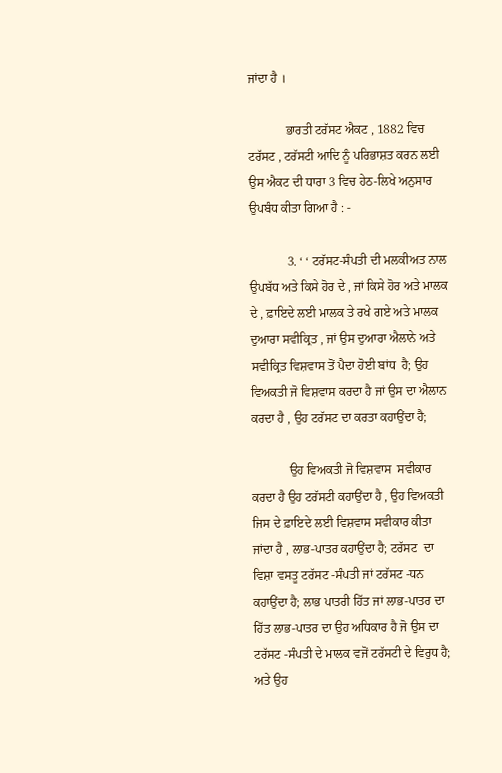ਜਾਂਦਾ ਹੈ ।

            ਭਾਰਤੀ ਟਰੱਸਟ ਐਕਟ , 1882 ਵਿਚ ਟਰੱਸਟ , ਟਰੱਸਟੀ ਆਦਿ ਨੂੰ ਪਰਿਭਾਸ਼ਤ ਕਰਨ ਲਈ ਉਸ ਐਕਟ ਦੀ ਧਾਰਾ 3 ਵਿਚ ਹੇਠ-ਲਿਖੇ ਅਨੁਸਾਰ ਉਪਬੰਧ ਕੀਤਾ ਗਿਆ ਹੈ : -

            3. ‘ ‘ ਟਰੱਸਟ-ਸੰਪਤੀ ਦੀ ਮਲਕੀਅਤ ਨਾਲ ਉਪਬੱਧ ਅਤੇ ਕਿਸੇ ਹੋਰ ਦੇ , ਜਾਂ ਕਿਸੇ ਹੋਰ ਅਤੇ ਮਾਲਕ ਦੇ , ਫ਼ਾਇਦੇ ਲਈ ਮਾਲਕ ਤੇ ਰਖੇ ਗਏ ਅਤੇ ਮਾਲਕ ਦੁਆਰਾ ਸਵੀਕ੍ਰਿਤ , ਜਾਂ ਉਸ ਦੁਆਰਾ ਐਲਾਨੇ ਅਤੇ ਸਵੀਕ੍ਰਿਤ ਵਿਸ਼ਵਾਸ ਤੋਂ ਪੈਦਾ ਹੋਈ ਬਾਂਧ  ਹੈ; ਉਹ ਵਿਅਕਤੀ ਜੋ ਵਿਸ਼ਵਾਸ ਕਰਦਾ ਹੈ ਜਾਂ ਉਸ ਦਾ ਐਲਾਨ ਕਰਦਾ ਹੈ , ਉਹ ਟਰੱਸਟ ਦਾ ਕਰਤਾ ਕਹਾਉਂਦਾ ਹੈ;

            ਉਹ ਵਿਅਕਤੀ ਜੋ ਵਿਸ਼ਵਾਸ  ਸਵੀਕਾਰ ਕਰਦਾ ਹੈ ਉਹ ਟਰੱਸਟੀ ਕਹਾਉਂਦਾ ਹੈ , ਉਹ ਵਿਅਕਤੀ ਜਿਸ ਦੇ ਫ਼ਾਇਦੇ ਲਈ ਵਿਸ਼ਵਾਸ ਸਵੀਕਾਰ ਕੀਤਾ ਜਾਂਦਾ ਹੈ , ਲਾਭ-ਪਾਤਰ ਕਹਾਉਂਦਾ ਹੈ; ਟਰੱਸਟ  ਦਾ ਵਿਸ਼ਾ ਵਸਤੂ ਟਰੱਸਟ -ਸੰਪਤੀ ਜਾਂ ਟਰੱਸਟ -ਧਨ ਕਹਾਉਂਦਾ ਹੈ; ਲਾਭ ਪਾਤਰੀ ਹਿੱਤ ਜਾਂ ਲਾਭ-ਪਾਤਰ ਦਾ ਹਿੱਤ ਲਾਭ-ਪਾਤਰ ਦਾ ਉਹ ਅਧਿਕਾਰ ਹੈ ਜੋ ਉਸ ਦਾ ਟਰੱਸਟ -ਸੰਪਤੀ ਦੇ ਮਾਲਕ ਵਜੋਂ ਟਰੱਸਟੀ ਦੇ ਵਿਰੁਧ ਹੈ; ਅਤੇ ਉਹ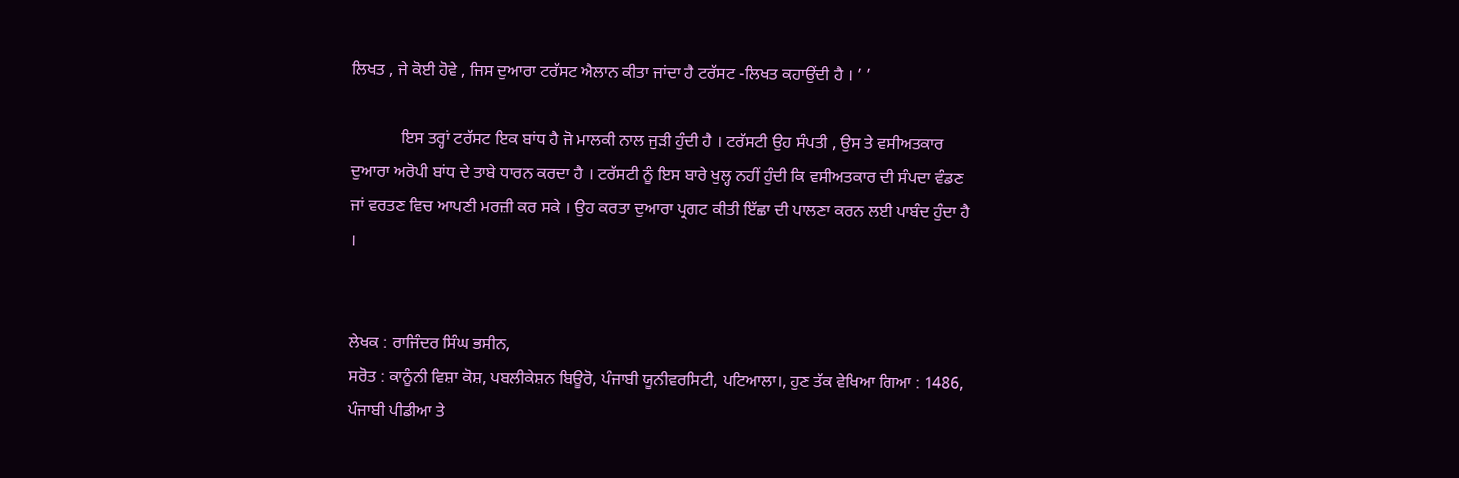ਲਿਖਤ , ਜੇ ਕੋਈ ਹੋਵੇ , ਜਿਸ ਦੁਆਰਾ ਟਰੱਸਟ ਐਲਾਨ ਕੀਤਾ ਜਾਂਦਾ ਹੈ ਟਰੱਸਟ -ਲਿਖਤ ਕਹਾਉਂਦੀ ਹੈ । ’ ’

            ਇਸ ਤਰ੍ਹਾਂ ਟਰੱਸਟ ਇਕ ਬਾਂਧ ਹੈ ਜੋ ਮਾਲਕੀ ਨਾਲ ਜੁੜੀ ਹੁੰਦੀ ਹੈ । ਟਰੱਸਟੀ ਉਹ ਸੰਪਤੀ , ਉਸ ਤੇ ਵਸੀਅਤਕਾਰ ਦੁਆਰਾ ਅਰੋਪੀ ਬਾਂਧ ਦੇ ਤਾਬੇ ਧਾਰਨ ਕਰਦਾ ਹੈ । ਟਰੱਸਟੀ ਨੂੰ ਇਸ ਬਾਰੇ ਖੁਲ੍ਹ ਨਹੀਂ ਹੁੰਦੀ ਕਿ ਵਸੀਅਤਕਾਰ ਦੀ ਸੰਪਦਾ ਵੰਡਣ ਜਾਂ ਵਰਤਣ ਵਿਚ ਆਪਣੀ ਮਰਜ਼ੀ ਕਰ ਸਕੇ । ਉਹ ਕਰਤਾ ਦੁਆਰਾ ਪ੍ਰਗਟ ਕੀਤੀ ਇੱਛਾ ਦੀ ਪਾਲਣਾ ਕਰਨ ਲਈ ਪਾਬੰਦ ਹੁੰਦਾ ਹੈ ।


ਲੇਖਕ : ਰਾਜਿੰਦਰ ਸਿੰਘ ਭਸੀਨ,
ਸਰੋਤ : ਕਾਨੂੰਨੀ ਵਿਸ਼ਾ ਕੋਸ਼, ਪਬਲੀਕੇਸ਼ਨ ਬਿਊਰੋ, ਪੰਜਾਬੀ ਯੂਨੀਵਰਸਿਟੀ, ਪਟਿਆਲਾ।, ਹੁਣ ਤੱਕ ਵੇਖਿਆ ਗਿਆ : 1486, ਪੰਜਾਬੀ ਪੀਡੀਆ ਤੇ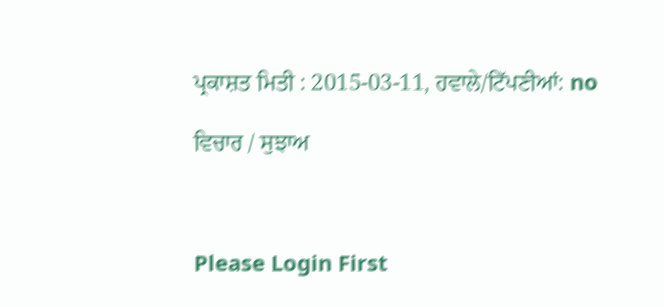ਪ੍ਰਕਾਸ਼ਤ ਮਿਤੀ : 2015-03-11, ਹਵਾਲੇ/ਟਿੱਪਣੀਆਂ: no

ਵਿਚਾਰ / ਸੁਝਾਅ



Please Login First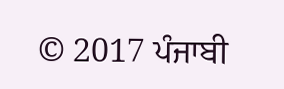© 2017 ਪੰਜਾਬੀ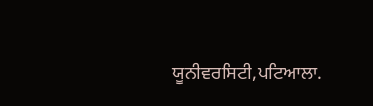ਯੂਨੀਵਰਸਿਟੀ,ਪਟਿਆਲਾ.